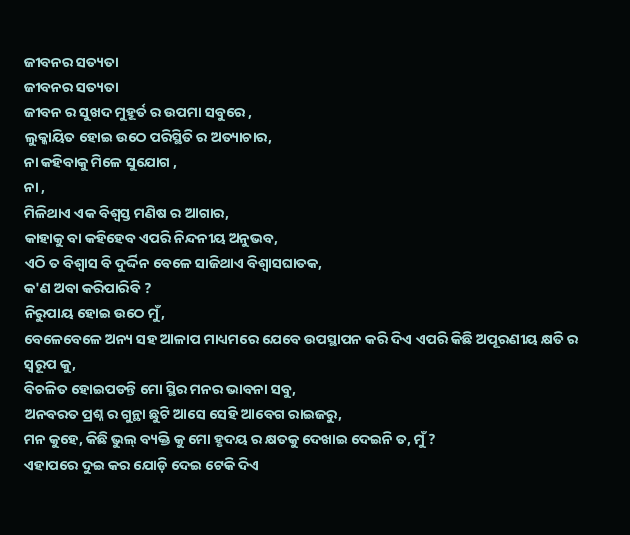ଜୀବନର ସତ୍ୟତା
ଜୀବନର ସତ୍ୟତା
ଜୀବନ ର ସୁଖଦ ମୁହୂର୍ତ ର ଉପମା ସବୁରେ ,
ଲୁକ୍କାୟିତ ହୋଇ ଉଠେ ପରିସ୍ଥିତି ର ଅତ୍ୟାଚାର,
ନା କହିବାକୁ ମିଳେ ସୁଯୋଗ ,
ନା ,
ମିଳିଥାଏ ଏକ ବିଶ୍ୱସ୍ତ ମଣିଷ ର ଆଗାର,
କାହାକୁ ବା କହିହେବ ଏପରି ନିନ୍ଦନୀୟ ଅନୁଭବ,
ଏଠି ତ ବିଶ୍ୱାସ ବି ଦୁର୍ଦ୍ଦିନ ବେଳେ ସାଜିଥାଏ ବିଶ୍ବାସଘାତକ,
କ'ଣ ଅବା କରିପାରିବି ?
ନିରୁପାୟ ହୋଇ ଉଠେ ମୁଁ,
ବେଳେବେଳେ ଅନ୍ୟ ସହ ଆଳାପ ମାଧ୍ୟମରେ ଯେବେ ଉପସ୍ଥାପନ କରି ଦିଏ ଏପରି କିଛି ଅପୂରଣୀୟ କ୍ଷତି ର ସ୍ୱରୂପ କୁ,
ବିଚଳିତ ହୋଇପଡନ୍ତି ମୋ ସ୍ଥିର ମନର ଭାବନା ସବୁ,
ଅନବରତ ପ୍ରଶ୍ନ ର ଗୁନ୍ଥା ଛୁଟି ଆସେ ସେହି ଆବେଗ ରାଇଜରୁ,
ମନ କୁହେ, କିଛି ଭୁଲ୍ ବ୍ୟକ୍ତି କୁ ମୋ ହୃଦୟ ର କ୍ଷତକୁ ଦେଖାଇ ଦେଇନି ତ, ମୁଁ ?
ଏହାପରେ ଦୁଇ କର ଯୋଡ଼ି ଦେଇ ଟେକି ଦିଏ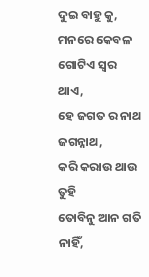ଦୁଇ ବାହୁ କୁ,
ମନରେ କେବଳ ଗୋଟିଏ ସ୍ୱର ଥାଏ,
ହେ ଜଗତ ର ନାଥ ଜଗନ୍ନାଥ,
କରି କରାଉ ଥାଉ ତୁହି
ତୋବିନୁ ଆନ ଗତି ନାହିଁ,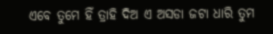ଏବେ ତୁମେ ହିଁ ତ୍ରାହି ଦିଅ ଏ ଅସଡା ଜଟା ଧାରି ତୁମ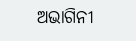ଅଭାଗିନୀ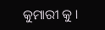କୁମାରୀ କୁ।